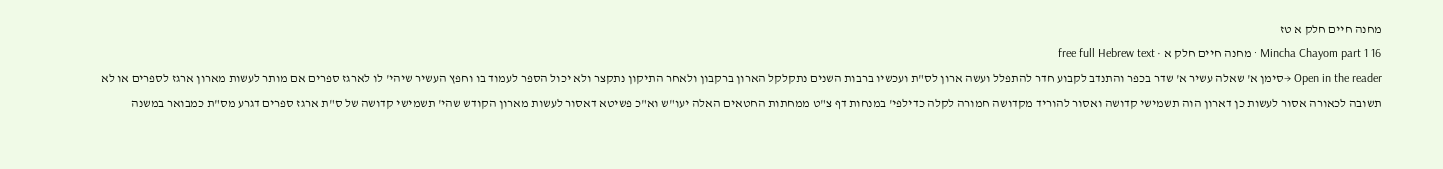מחנה חיים חלק א טז
Mincha Chayom part 1 16 · מחנה חיים חלק א · free full Hebrew text
Open in the reader →סימן א' שאלה עשיר א' שדר בכפר והתנדב לקבוע חדר להתפלל ועשה ארון לס"ת ועכשיו ברבות השנים נתקלקל הארון ברקבון ולאחר התיקון נתקצר ולא יכול הספר לעמוד בו וחפץ העשיר שיהי' לו לארגז ספרים אם מותר לעשות מארון ארגז לספרים או לא
תשובה לכאורה אסור לעשות כן דארון הוה תשמישי קדושה ואסור להוריד מקדושה חמורה לקלה כדילפי' במנחות דף צ"ט ממחתות החטאים האלה יעו"ש וא"כ פשיטא דאסור לעשות מארון הקודש שהי' תשמישי קדושה של ס"ת ארגז ספרים דגרע מס"ת כמבואר במשנה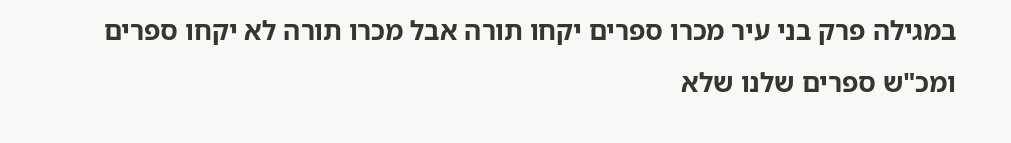במגילה פרק בני עיר מכרו ספרים יקחו תורה אבל מכרו תורה לא יקחו ספרים ומכ"ש ספרים שלנו שלא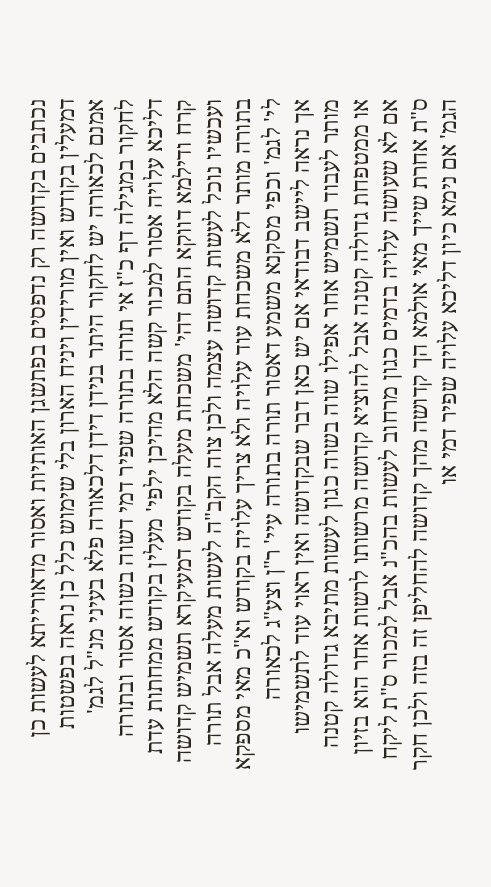נכתבים בקדושה רק נדפסים בפתשגן האותיות ואסור מדאורייתא לעשות כן דמעלין בקודש ואין מורידין ויניח הארון בלי שימוש כלל כן נראה בפשטות
אמנם לכאורה יש לחקור היתר בנידן דידן דלכאורה פלא בעיני מנ"ל לגמ' לחקור במגילה דף כ"ז אי תורה בתורה שפיר דמי דשוה בשוה אסור ובתורה דליכא עלויה אסור למכור קשה הלא מהיכן ילפי' מעלין בקודש ממחתות עדת קרח ודילמא דווקא התם דהי' משכחת מעלה בקודש דמעיקרא תשמיש קדושה ועכשיו נוכל לעשות קדושה עצמה ולכן צוה הקב"ה לעשות מעלה אבל תורה בתורה מותר דלא משכחת עוד עלויה ולא צריך עלויה בקודש וא"כ מאי מספקא לי' לגמ' וכפי מסקנא משמע דאסור תורה בתורה עיי' ר"ן וצע"ג לכאורה
אך נראה ליישב דבודאי אם יש כאן דבר שבקדושה ואין ראוי עוד לתשמישו מותר לעבוד תשמיש אחר אפילו שוה בשוה כגון לעשות מתיבא גדולה קטנה או ממטפחת גדולה קטנה אבל להוציא קדושה מרשותו לרשות אחר הוא בזיון אם לא שעושה עלויה בדמים כגון מרחוב לעשות בהכ"נ אבל למכור ס"ת ליקח ס"ת אחרת שייך מאי אולמא הך קדושה מהך קדושה להחליפן זה בזה ולכן חקר הגמ' אם נימא כיון דליכא עלויה שפיר דמי או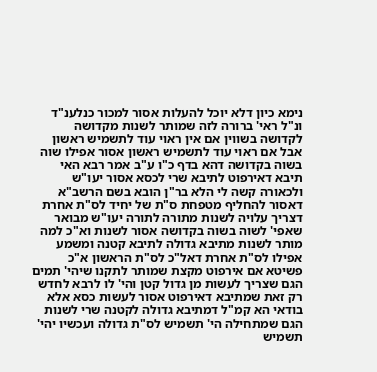נימא כיון דלא יוכל להעלות אסור למכור כנלענ"ד
ונ"ל ראי' ברורה לזה שמותר לשנות מקדושה לקדושה בשווין אם אין ראוי עוד לתשמיש ראשון אבל אם ראוי עוד לתשמיש ראשון אסור אפילו שוה בשוה בקדושה דהא בדף כ"ו ע"ב אמר רבא האי תיבא דאירפוט לתיבא שרי לכסא אסור יעו"ש ולכאורה קשה לי הלא בר"ן הובא בשם הרשב"א דאסור להחליף מטפחת ס"ת של יחיד לס"ת אחרת דצריך עלויה לשנות מתורה לתורה יעו"ש מבואר שאפי' לשוה בשוה בקדושה אסור לשנות וא"כ למה מותר לשנות מתיבא גדולה לתיבא קטנה ומשמע אפילו לס"ת אחרת דאל"כ לס"ת הראשון א"כ פשיטא אם אירפוט מקצת שמותר לתקנו שיהי' תמים הגם שצריך לעשות מן גדול קטן והי' לו לרבא לחדש רק זאת שמתיבא דאירפוט אסור לעשות כסא אלא בודאי הא קמ"ל דמתיבא גדולה לקטנה שרי לשנות הגם שמתחילה הי' תשמיש לס"ת גדולה ועכשיו יהי' תשמיש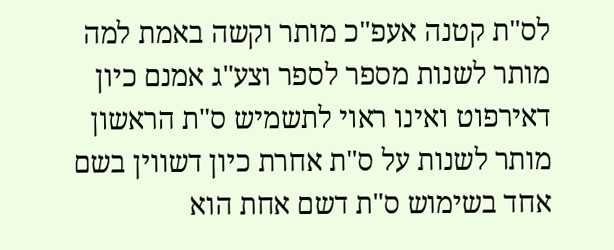לס"ת קטנה אעפ"כ מותר וקשה באמת למה מותר לשנות מספר לספר וצע"ג אמנם כיון דאירפוט ואינו ראוי לתשמיש ס"ת הראשון מותר לשנות על ס"ת אחרת כיון דשווין בשם אחד בשימוש ס"ת דשם אחת הוא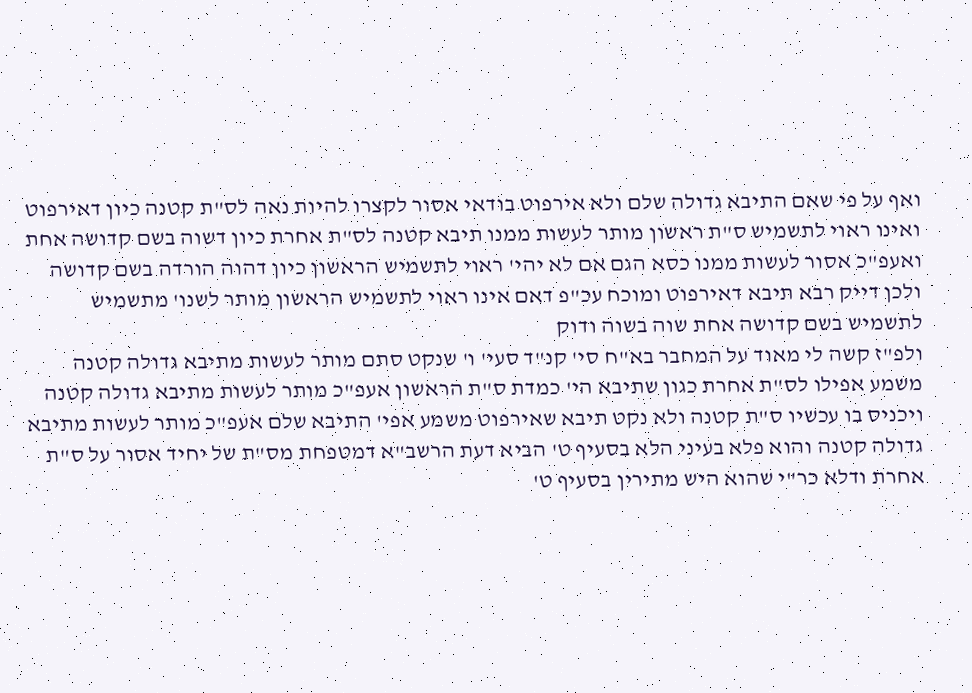ואף על פי שאם התיבא גדולה שלם ולא אירפוט בודאי אסור לקצרו להיות נאה לס"ת קטנה כיון דאירפוט ואינו ראוי לתשמיש ס"ת ראשון מותר לעשות ממנו תיבא קטנה לס"ת אחרת כיון דשוה בשם קדושה אחת ואעפ"כ אסור לעשות ממנו כסא הגם אם לא יהי' ראוי לתשמיש הראשון כיון דהוה הורדה בשם קדושה ולכן דייק רבא תיבא דאירפוט ומוכח עכ"פ דאם אינו ראוי לתשמיש הראשון מותר לשנו' מתשמיש לתשמיש בשם קדושה אחת שוה בשוה ודוק
ולפ"ז קשה לי מאוד על המחבר בא"ח סי' קנ"ד סעי' ו' שנקט סתם מותר לעשות מתיבא גדולה קטנה משמע אפילו לס"ת אחרת כגון שתיבא הי' כמדת ס"ת הראשון אעפ"כ מותר לעשות מתיבא גדולה קטנה ויכניס בו עכשיו ס"ת קטנה ולא נקט תיבא שאירפוט משמע אפי' התיבא שלם אעפ"כ מותר לעשות מתיבא גדולה קטנה והוא פלא בעיני הלא בסעיף ט' הביא דעת הרשב"א דמטפחת מס"ת של יחיד אסור על ס"ת אחרת ודלא כר"י שהוא היש מתירין בסעיף ט'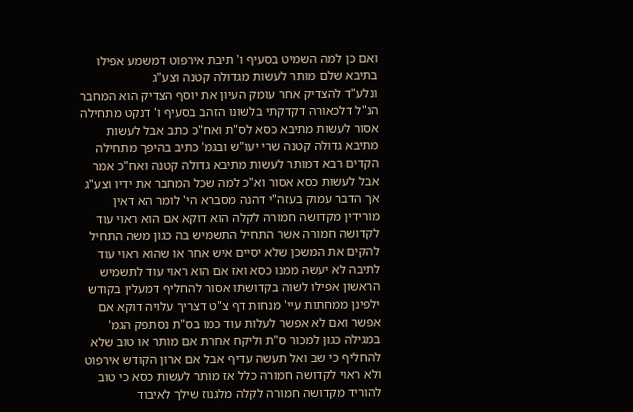ואם כן למה השמיט בסעיף ו' תיבת אירפוט דמשמע אפילו בתיבא שלם מותר לעשות מגדולה קטנה וצע"ג
ונלע"ד להצדיק אחר עומק העיון את יוסף הצדיק הוא המחבר הנ"ל דלכאורה דקדקתי בלשונו הזהב בסעיף ו' דנקט מתחילה אסור לעשות מתיבא כסא לס"ת ואח"כ כתב אבל לעשות מתיבא גדולה קטנה שרי יעו"ש ובגמ' כתיב בהיפך מתחילה הקדים רבא דמותר לעשות מתיבא גדולה קטנה ואח"כ אמר אבל לעשות כסא אסור וא"כ למה שכל המחבר את ידיו וצע"ג
אך הדבר עמוק בעזה"י דהנה מסברא הי' לומר הא דאין מורידין מקדושה חמורה לקלה הוא דוקא אם הוא ראוי עוד לקדושה חמורה אשר התחיל התשמיש בה כגון משה התחיל להקים את המשכן שלא יסיים איש אחר או שהוא ראוי עוד לתיבה לא יעשה ממנו כסא ואז אם הוא ראוי עוד לתשמיש הראשון אפילו לשוה בקדושתו אסור להחליף דמעלין בקודש ילפינן ממחתות עיי' מנחות דף צ"ט דצריך עלויה דוקא אם אפשר ואם לא אפשר לעלות עוד כמו בס"ת נסתפק הגמ' במגילה כגון למכור ס"ת וליקח אחרת אם מותר או טוב שלא להחליף כי שב ואל תעשה עדיף אבל אם ארון הקודש אירפוט ולא ראוי לקדושה חמורה כלל אז מותר לעשות כסא כי טוב להוריד מקדושה חמורה לקלה מלגנוז שילך לאיבוד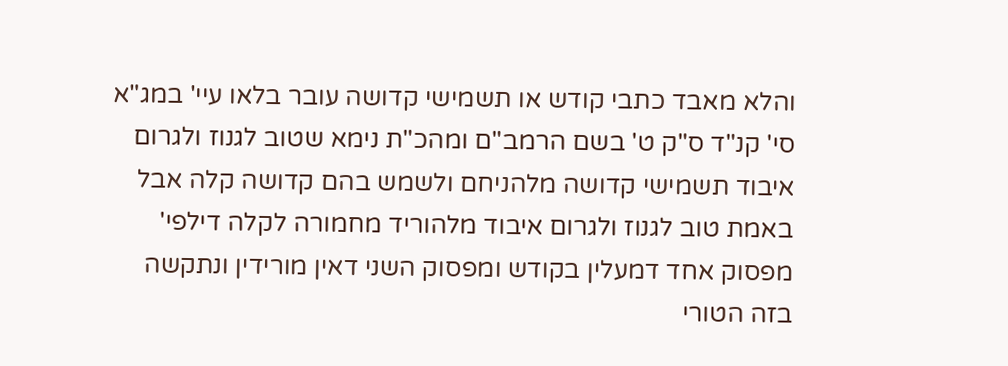והלא מאבד כתבי קודש או תשמישי קדושה עובר בלאו עיי' במג"א סי' קנ"ד ס"ק ט' בשם הרמב"ם ומהכ"ת נימא שטוב לגנוז ולגרום איבוד תשמישי קדושה מלהניחם ולשמש בהם קדושה קלה אבל באמת טוב לגנוז ולגרום איבוד מלהוריד מחמורה לקלה דילפי' מפסוק אחד דמעלין בקודש ומפסוק השני דאין מורידין ונתקשה בזה הטורי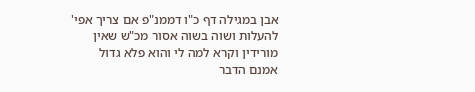אבן במגילה דף כ"ו דממנ"פ אם צריך אפי' להעלות ושוה בשוה אסור מכ"ש שאין מורידין וקרא למה לי והוא פלא גדול
אמנם הדבר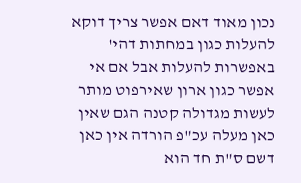נכון מאוד דאם אפשר צריך דוקא להעלות כגון במחתות דהי' באפשרות להעלות אבל אם אי אפשר כגון ארון שאירפוט מותר לעשות מגדולה קטנה הגם שאין כאן מעלה עכ"פ הורדה אין כאן דשם ס"ת חד הוא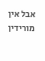אבל אין מורידין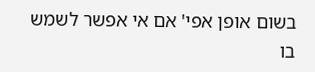בשום אופן אפי' אם אי אפשר לשמש בו